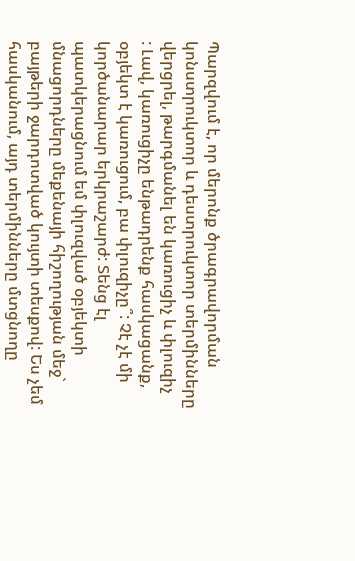Պարզվում է, որ մերոնք ծրագրավորման կոնստրուկտոր և դեստրուկտոր տերմինները վերցրել, թարգմանել են կառուցիչ և փլուզիչ
: Լավ, կառուցիչը ենթադրենք հասկացանք, օբյեկտ է կառուցում, բա փլուզիչը՞: Չէ չէ մի կործանարար երկրաշարժ: Տենց էլ պատկերացնում եմ փլուզված օբյեկտի մնացորդները մեքենայի հիշողության մեջ` բայթերի ջարդոտված կույտի տեսքով: Ես չեմ հասկանում, այդ տերմինները մտցնողը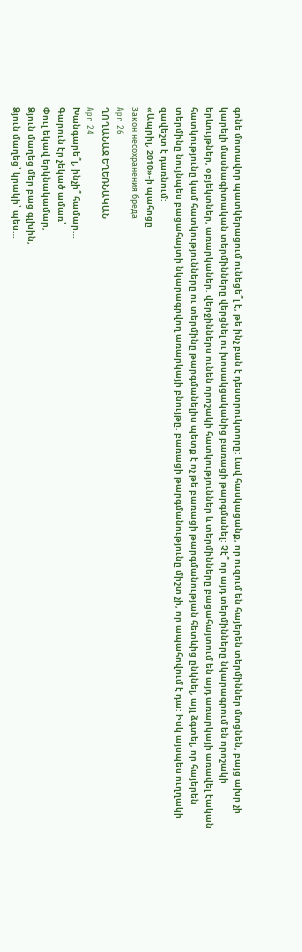գոնե մոտավոր պատկերացում ունեցե՞լ է, թե ինչ բան է դեստրուկտորը: Լավ հասկացանք, որ ուզում են հայերեն տերմիններ մտցնեն, բայց ախր չի կարելի մասնագիտական տերմինները վերցնել ու խոսակցականից բառացի թարգմանել: Չէ՞ որ այդ տերմինները նկարագրում են որոշակի երևույթներ, օբյեկտներ, առարկաներ. վերջիններս ունեն որոշակի հատկություններ և տերմինները բացահայտում են այդ առարկայի առավել էական հատկությունը կամ հատկությունները ու տերմինը թարգմանելիս պետք է ոչ թե բառացի թարգմանության հետևից ընկնել, այլ ձգտել, որ հայերեն տերմինը նույնպես բացահայտի նկարագրվող առարկայի բնույթը. բառացի թարգմանությունը միշտ չի, որ ապահովում է դա: Իսկ այսպես ուղղակի զավեշտ է դառնում:
«Ապրիլ, 2010»-ի պահոցը
Закон несохранения бреда
Apr 26
ՂՈՂԱՆԱՋ ԵՂԵՌՆԱԿԱՆ
Apr 24
Խանգարե՞լ, ինչի՞ համար…
Գարուն էր չեկած ամառ՝
Փուլ եկավ երկնակամար,
Ձյուն մաղեց մեր բաց գլխին,
Ձյուն մաղեց՝ կրակի՝ պես…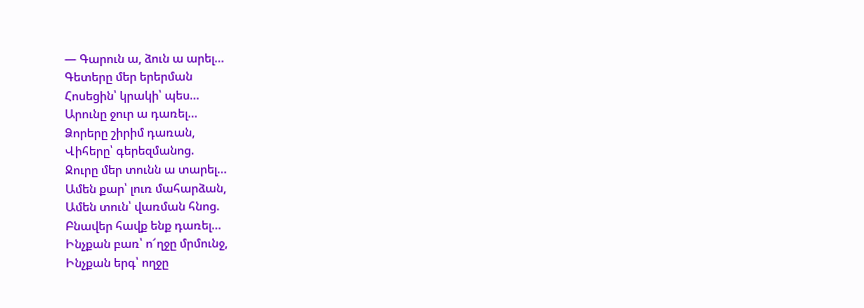— Գարուն ա, ձուն ա արել…
Գետերը մեր երերման
Հոսեցին՝ կրակի՝ պես…
Արունը ջուր ա դառել…
Ձորերը շիրիմ դառան,
Վիհերը՝ գերեզմանոց.
Ջուրը մեր տունն ա տարել…
Ամեն քար՝ լուռ մահարձան,
Ամեն տուն՝ վառման հնոց.
Բնավեր հավք ենք դառել…
Ինչքան բառ՝ ո՜ղջը մրմունջ,
Ինչքան երգ՝ ողջը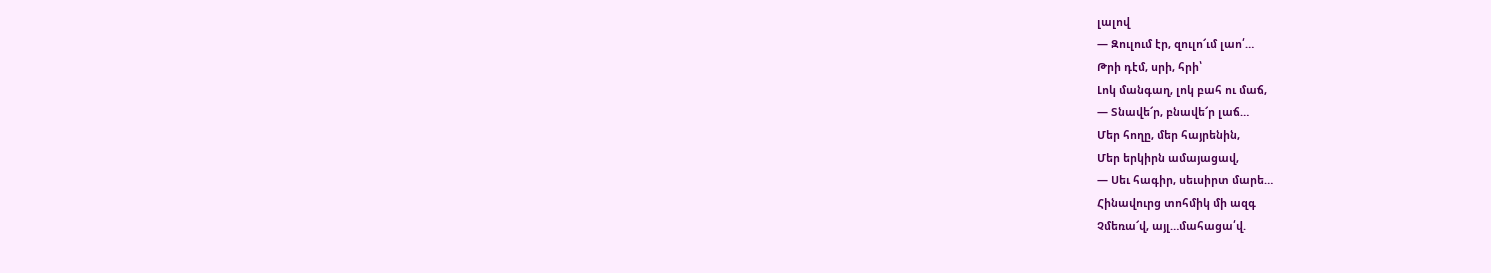լալով
— Զուլում էր, զուլո՜ւմ լաո՛…
Թրի դէմ, սրի, հրի՝
Լոկ մանգաղ, լոկ բահ ու մաճ,
— Տնավե՜ր, բնավե՜ր լաճ…
Մեր հողը, մեր հայրենին,
Մեր երկիրն ամայացավ,
— Սեւ հագիր, սեւսիրտ մարե…
Հինավուրց տոհմիկ մի ազգ
Չմեռա՜վ, այլ…մահացա՛վ.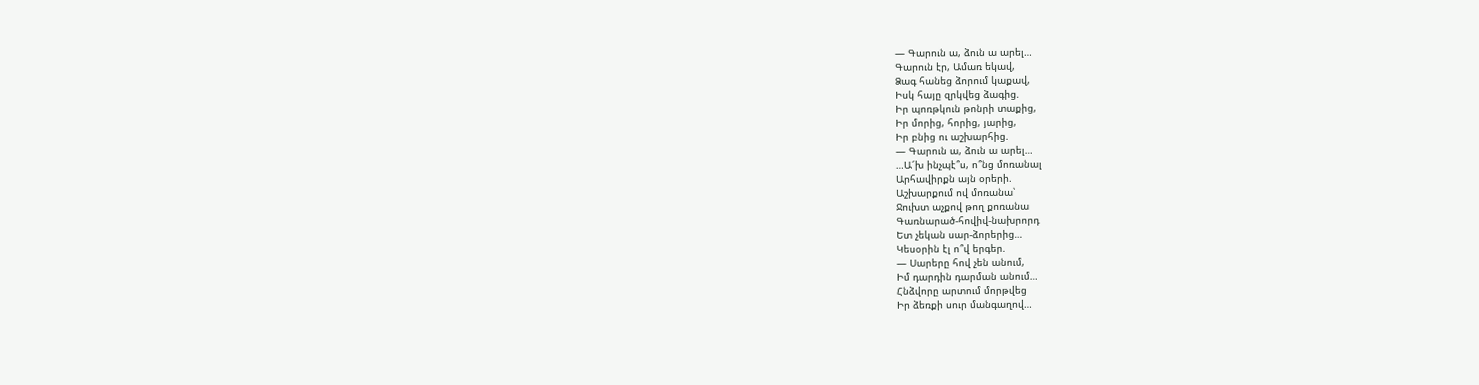— Գարուն ա, ձուն ա արել…
Գարուն էր, Ամառ եկավ,
Ձագ հանեց ձորում կաքավ,
Իսկ հայը զրկվեց ձագից.
Իր պոռթկուն թոնրի տաքից,
Իր մորից, հորից, յարից,
Իր բնից ու աշխարհից.
— Գարուն ա, ձուն ա արել…
…Ա՜խ ինչպէ՞ս, ո՞նց մոռանալ
Արհավիրքն այն օրերի.
Աշխարքում ով մոռանա՝
Ջուխտ աչքով թող քոռանա
Գառնարած-հովիվ-նախրորդ
Ետ չեկան սար-ձորերից…
Կեսօրին էլ ո՞վ երգեր.
— Սարերը հով չեն անում,
Իմ դարդին դարման անում…
Հնձվորը արտում մորթվեց
Իր ձեռքի սուր մանգաղով…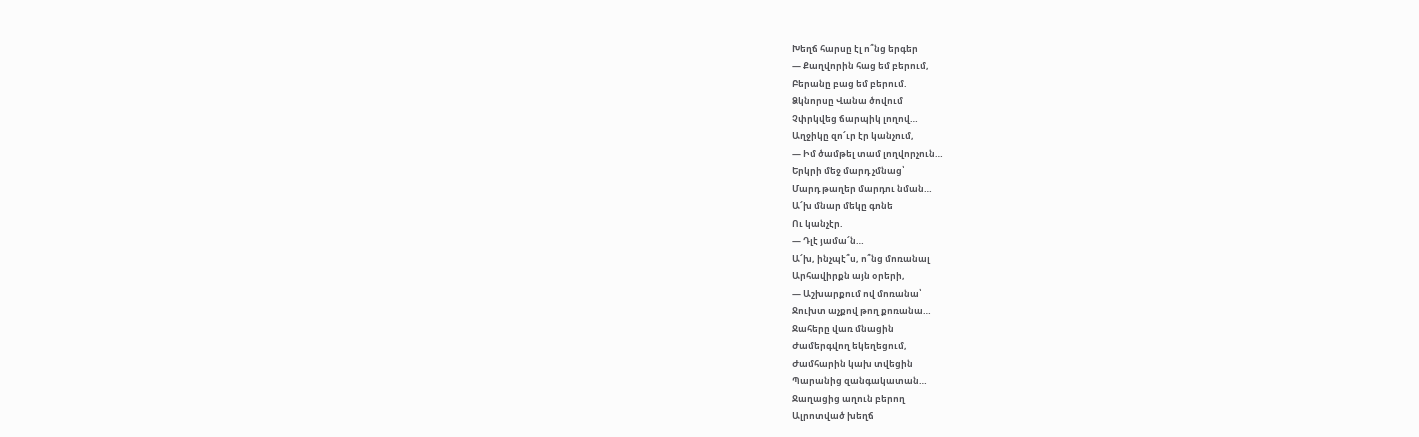Խեղճ հարսը էլ ո՞նց երգեր
— Քաղվորին հաց եմ բերում,
Բերանը բաց եմ բերում.
Ձկնորսը Վանա ծովում
Չփրկվեց ճարպիկ լողով…
Աղջիկը զո՜ւր էր կանչում,
— Իմ ծամթել տամ լողվորչուն…
Երկրի մեջ մարդ չմնաց՝
Մարդ թաղեր մարդու նման…
Ա՜խ մնար մեկը գոնե
Ու կանչէր.
— Դլէ յամա՜ն…
Ա՜խ, ինչպէ՞ս, ո՞նց մոռանալ
Արհավիրքն այն օրերի,
— Աշխարքում ով մոռանա՝
Ջուխտ աչքով թող քոռանա…
Ջահերը վառ մնացին
Ժամերգվող եկեղեցում,
Ժամհարին կախ տվեցին
Պարանից զանգակատան…
Ջաղացից աղուն բերող
Ալրոտված խեղճ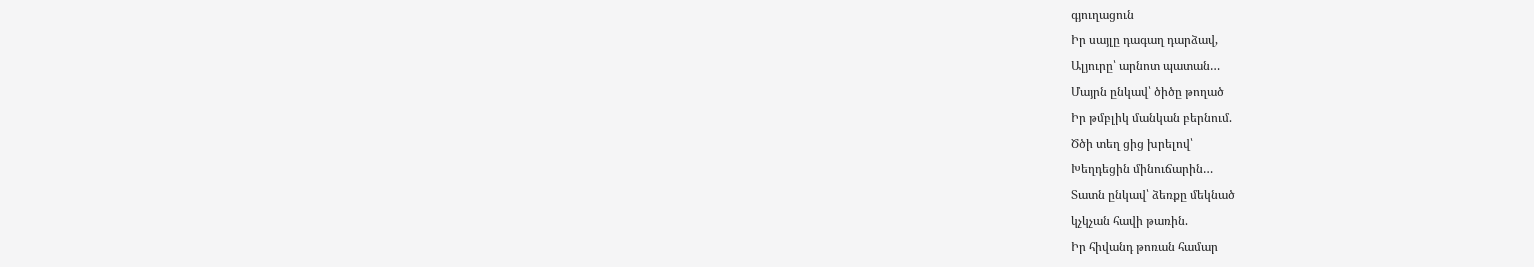գյուղացուն
Իր սայլը դագաղ դարձավ,
Ալյուրը՝ արնոտ պատան…
Մայրն ընկավ՝ ծիծը թողած
Իր թմբլիկ մանկան բերնում.
Ծծի տեղ ցից խրելով՝
Խեղդեցին մինուճարին…
Տատն ընկավ՝ ձեռքը մեկնած
կչկչան հավի թառին.
Իր հիվանդ թոռան համար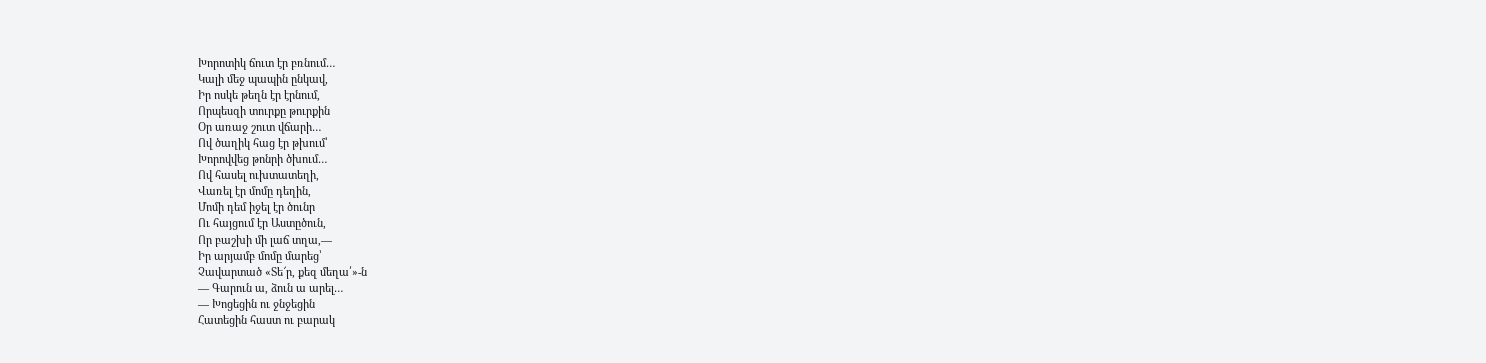Խորոտիկ ճուտ էր բռնում…
Կալի մեջ պապին ընկավ,
Իր ոսկե թեղն էր էրնում,
Որպեսզի տուրքը թուրքին
Օր առաջ շուտ վճարի…
Ով ծաղիկ հաց էր թխում՝
Խորովվեց թոնրի ծխում…
Ով հասել ուխտատեղի,
Վառել էր մոմը դեղին,
Մոմի դեմ իջել էր ծունր
Ու հայցում էր Աստըծուն,
Որ բաշխի մի լաճ տղա,—
Իր արյամբ մոմը մարեց՝
Չավարտած «Տե՜ր, քեզ մեղա՛»-ն
— Գարուն ա, ձուն ա արել…
— Խոցեցին ու ջնջեցին
Հատեցին հաստ ու բարակ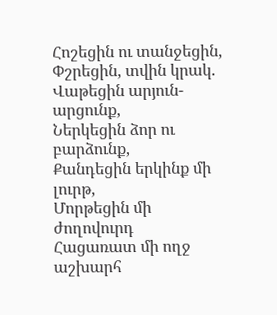Հոշեցին ու տանջեցին,
Փշրեցին, տվին կրակ.
Վաթեցին արյուն-արցունք,
Ներկեցին ձոր ու բարձունք,
Քանդեցին երկինք մի լուրթ,
Մորթեցին մի ժողովուրդ
Հացառատ մի ողջ աշխարհ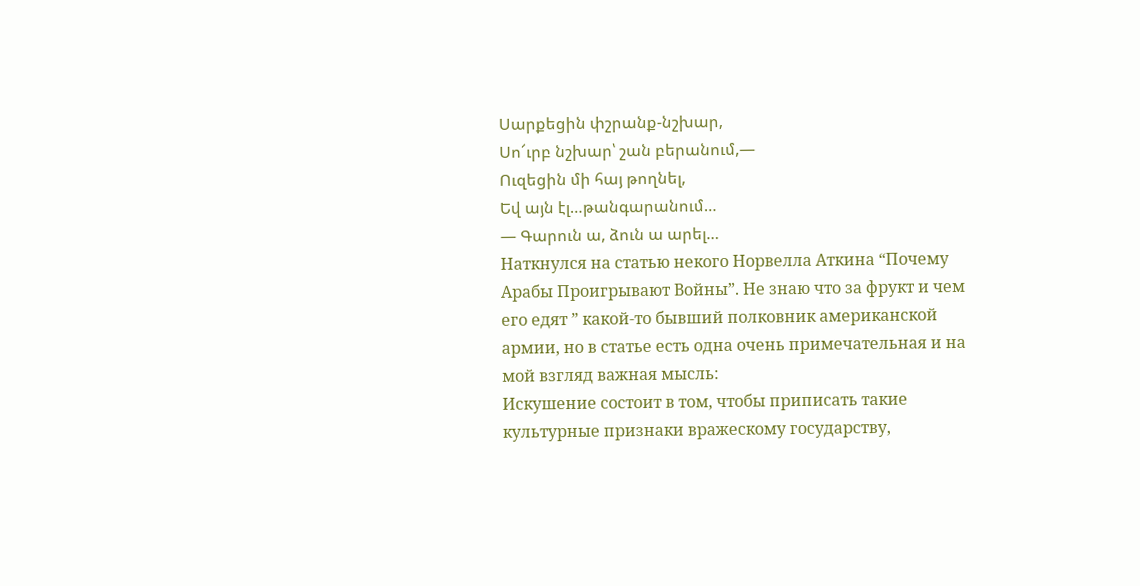Սարքեցին փշրանք-նշխար,
Սո՜ւրբ նշխար՝ շան բերանում,—
Ուզեցին մի հայ թողնել,
Եվ այն էլ…թանգարանում…
— Գարուն ա, ձուն ա արել…
Наткнулся на статью некого Норвелла Аткина “Почему Арабы Проигрывают Войны”. Не знаю что за фрукт и чем его едят ” какой-то бывший полковник американской армии, но в статье есть одна очень примечательная и на мой взгляд важная мысль:
Искушение состоит в том, чтобы приписать такие культурные признаки вражескому государству,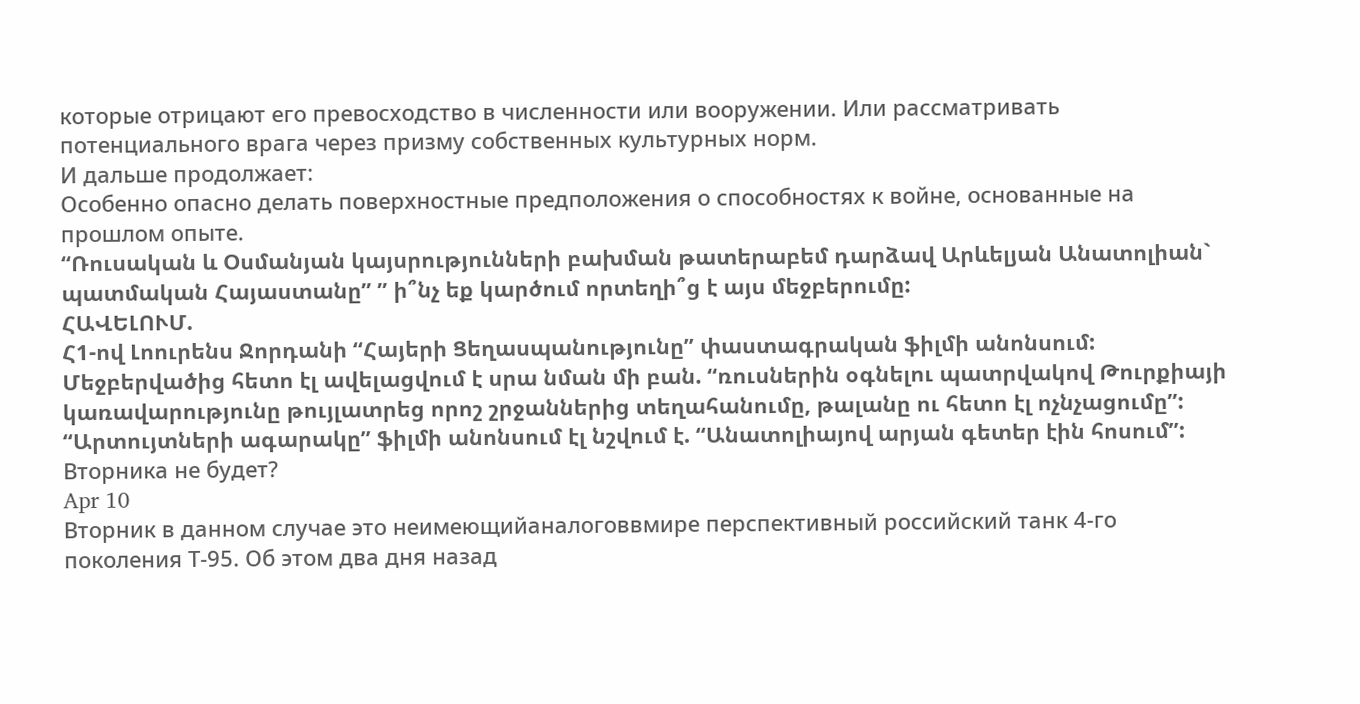которые отрицают его превосходство в численности или вооружении. Или рассматривать потенциального врага через призму собственных культурных норм.
И дальше продолжает:
Особенно опасно делать поверхностные предположения о способностях к войне, основанные на прошлом опыте.
“Ռուսական և Օսմանյան կայսրությունների բախման թատերաբեմ դարձավ Արևելյան Անատոլիան` պատմական Հայաստանը” ” ի՞նչ եք կարծում որտեղի՞ց է այս մեջբերումը:
ՀԱՎԵԼՈՒՄ.
Հ1-ով Լոուրենս Ջորդանի “Հայերի Ցեղասպանությունը” փաստագրական ֆիլմի անոնսում: Մեջբերվածից հետո էլ ավելացվում է սրա նման մի բան. “ռուսներին օգնելու պատրվակով Թուրքիայի կառավարությունը թույլատրեց որոշ շրջաններից տեղահանումը, թալանը ու հետո էլ ոչնչացումը”:
“Արտույտների ագարակը” ֆիլմի անոնսում էլ նշվում է. “Անատոլիայով արյան գետեր էին հոսում”:
Вторника не будет?
Apr 10
Вторник в данном случае это неимеющийаналоговвмире перспективный российский танк 4-го поколения Т-95. Об этом два дня назад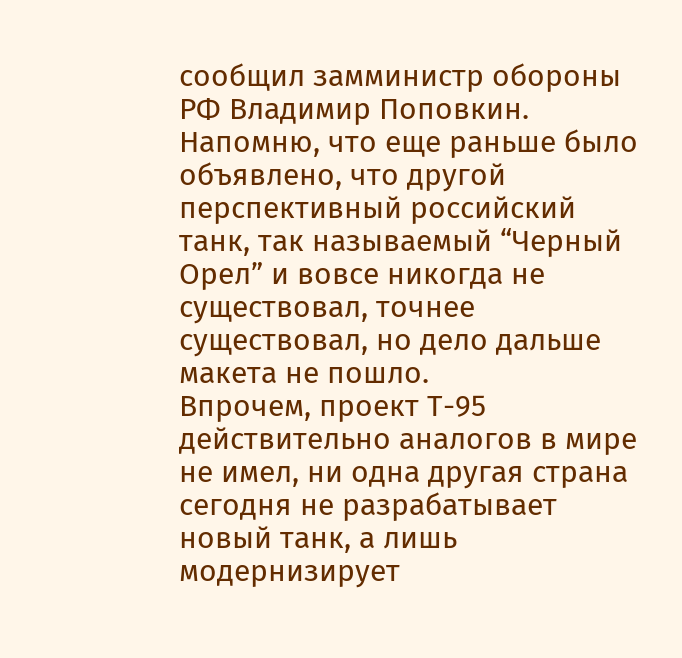сообщил замминистр обороны РФ Владимир Поповкин. Напомню, что еще раньше было объявлено, что другой перспективный российский танк, так называемый “Черный Орел” и вовсе никогда не существовал, точнее существовал, но дело дальше макета не пошло.
Впрочем, проект Т-95 действительно аналогов в мире не имел, ни одна другая страна сегодня не разрабатывает новый танк, а лишь модернизирует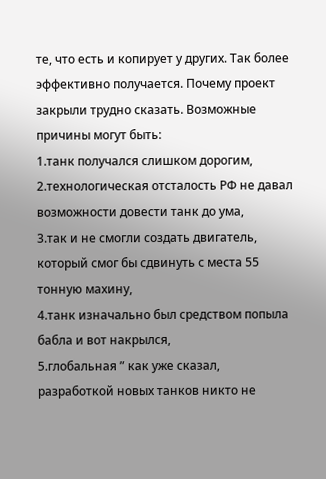те, что есть и копирует у других. Так более эффективно получается. Почему проект закрыли трудно сказать. Возможные причины могут быть:
1.танк получался слишком дорогим,
2.технологическая отсталость РФ не давал возможности довести танк до ума,
3.так и не смогли создать двигатель, который смог бы сдвинуть с места 55 тонную махину,
4.танк изначально был средством попыла бабла и вот накрылся,
5.глобальная ” как уже сказал, разработкой новых танков никто не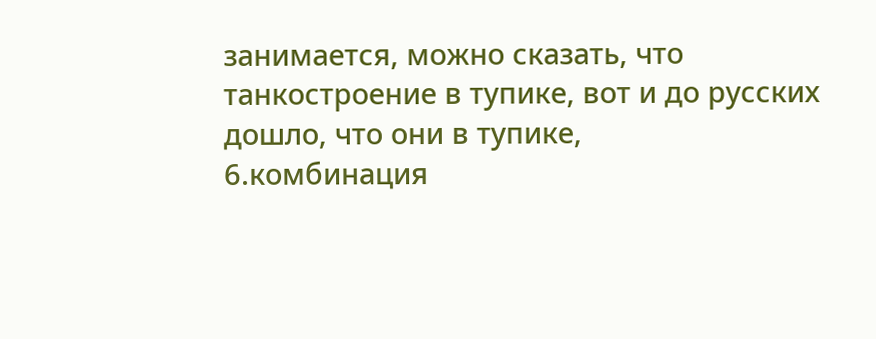занимается, можно сказать, что танкостроение в тупике, вот и до русских дошло, что они в тупике,
6.комбинация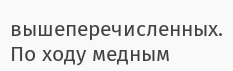вышеперечисленных.
По ходу медным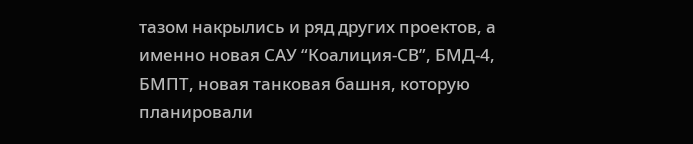тазом накрылись и ряд других проектов, а именно новая САУ “Коалиция-СВ”, БМД-4, БМПТ, новая танковая башня, которую планировали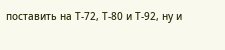поставить на Т-72, Т-80 и Т-92, ну и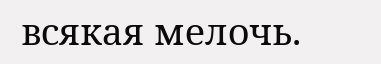всякая мелочь.